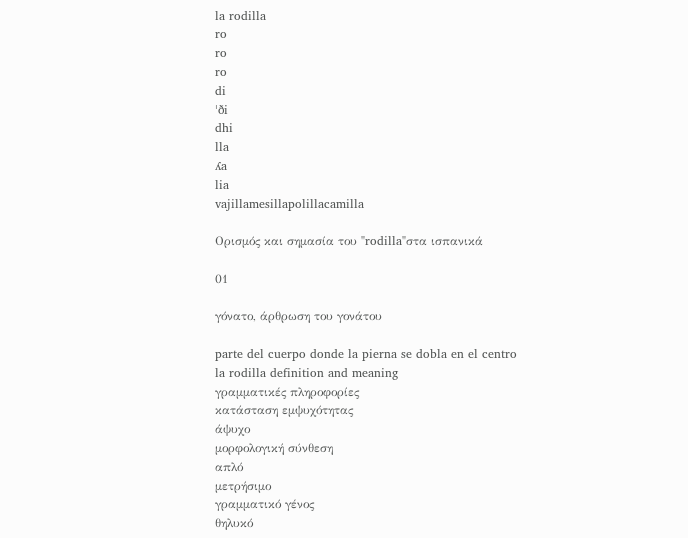la rodilla
ro
ro
ro
di
ˈði
dhi
lla
ʎa
lia
vajillamesillapolillacamilla

Ορισμός και σημασία του "rodilla"στα ισπανικά

01

γόνατο, άρθρωση του γονάτου

parte del cuerpo donde la pierna se dobla en el centro
la rodilla definition and meaning
γραμματικές πληροφορίες
κατάσταση εμψυχότητας
άψυχο
μορφολογική σύνθεση
απλό
μετρήσιμο
γραμματικό γένος
θηλυκό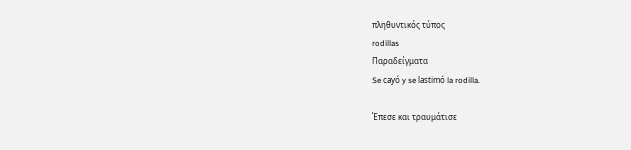πληθυντικός τύπος
rodillas
Παραδείγματα
Se cayó y se lastimó la rodilla.

Έπεσε και τραυμάτισε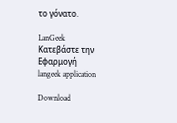το γόνατο.

LanGeek
Κατεβάστε την Εφαρμογή
langeek application

Download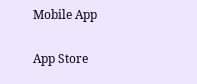Mobile App

App Store